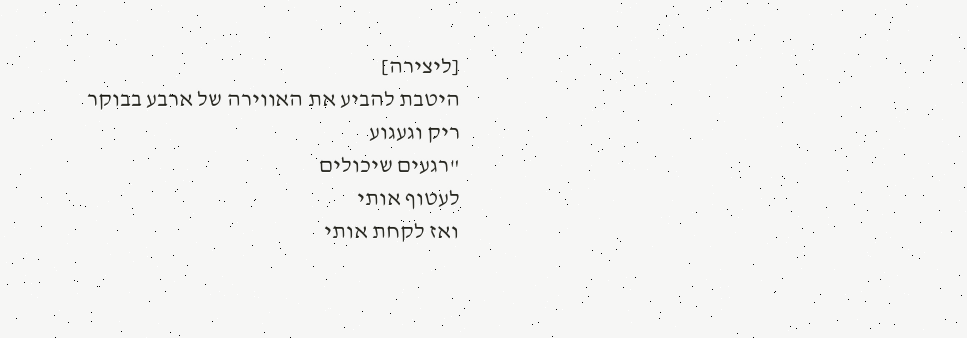[ליצירה]
היטבת להביע את האווירה של ארבע בבוקר
ריק וגעגוע
"רגעים שיכולים
לעטוף אותי
ואז לקחת אותי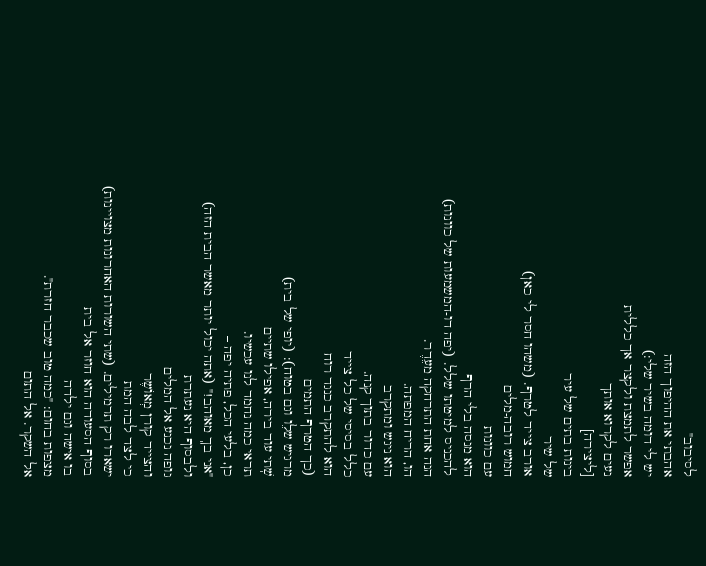לסיבוב"
אהבתי את ההיפוך הזה
יש לי דומה בשיר שלי:)
אפשר לתמצת ולקצר אך כללית
נעים לקרוא אותך
[ליצירה]
בינות בתים של עיר
של שיר
אורב צייד לטרף. (משהו חסר לי כאן)
חמוש רובה-מלים
עם כוונות
הוא מנסה בלי הרף
להכניס למיטתו שלל. (יפה דו-המשמעות של כוונות)
הנה אחת התרחקה מעֵדֶר.
הו, הריח המפתה.
הוא ניגש ומתקרב
עם כדור בתוך קנה.
כלל בסיסי של כל צייד
הוא להתקרב כנגד רוח
(כך הטרף התמים
מרגיש שלֵו וגם בטוח): (יופי של בית)
שֽׁתי עוד בירה, אפילו שתיים
תראי כמה נחמד לנו עכשיו.
כן, בלעי הכל, פתיה יפה –
"אני בךֽ מאוהב!" (אתה יכול יותר מאשר הבית הזה)
ולבסוף היא נעתרת
גופה נכנע אל המלים
והצייד קורן מְאוֹשֶר
כי לצד לבה המת
ישארו רק תרמילים. (שתי השורות האחרונות מצויינות)
בסוף הסעודה הוא חוזר אל בית
בו אישה וגם ילדה
מצפות בחום: "כמה טוב שכבר חזרת".
אל השקר. אל התום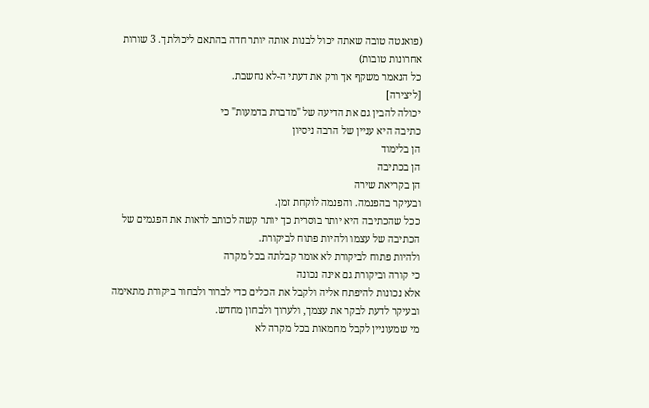(פואנטה טובה שאתה יכול לבנות אותה יותר חדה בהתאם ליכולתך. 3 שורות אחרונות טובות)
כל הנאמר משקף אך ורק את דעתי ה-לא נחשבת.
[ליצירה]
יכולה להבין גם את הדיעה של "מדברת בדמעות" כי
כתיבה היא עניין של הרבה ניסיון
הן בלימוד
הן בכתיבה
הן בקריאת שירה
ובעיקר בהפנמה. והפנמה לוקחת זמן.
ככל שהכתיבה היא יותר בוסרית כך יותר קשה לכותב לראות את הפגמים של הכתיבה של עצמו ולהיות פתוח לביקורת.
ולהיות פתוח לביקורת לא אומר קבלתה בכל מקרה
כי קורה וביקורת גם אינה נכונה
אלא נכונות להיפתח אליה ולקבל את הכלים כדי לברור ולבחור ביקורת מתאימה ובעיקר לדעת לבקר את עצמך, ולערוך ולבחון מחדש.
מי שמעוניין לקבל מחמאות בכל מקרה לא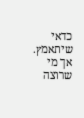כדאי שיתאמץ.
אך מי שרוצה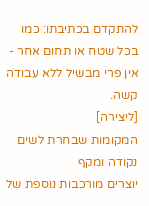להתקדם בכתיבתו: כמו בכל שטח או תחום אחר - אין פרי מבשיל ללא עבודה קשה.
[ליצירה]
המקומות שבחרת לשים נקודה ומקף
יוצרים מורכבות נוספת של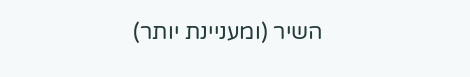השיר (ומעניינת יותר)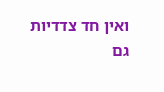ואין חד צדדיות
גם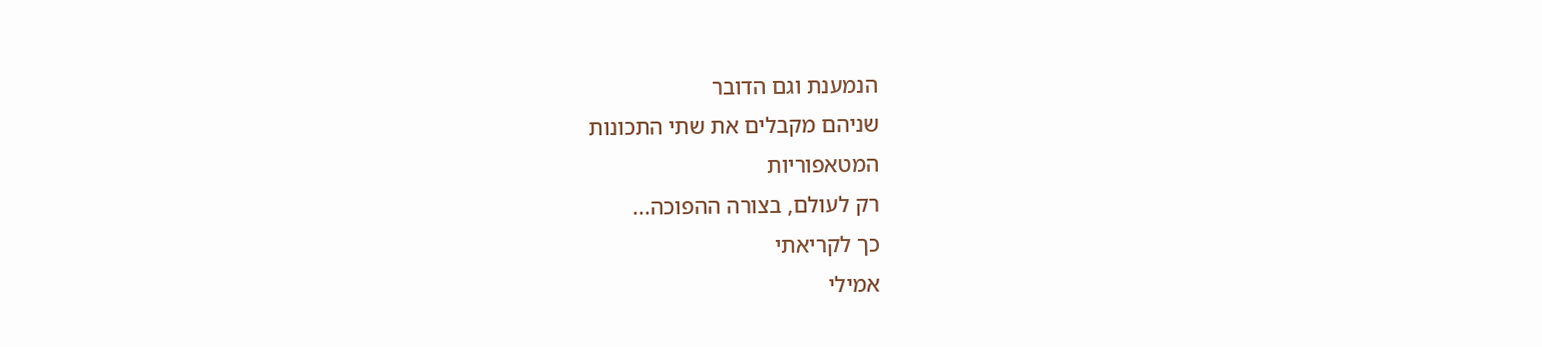הנמענת וגם הדובר
שניהם מקבלים את שתי התכונות
המטאפוריות
רק לעולם, בצורה ההפוכה...
כך לקריאתי
אמילי